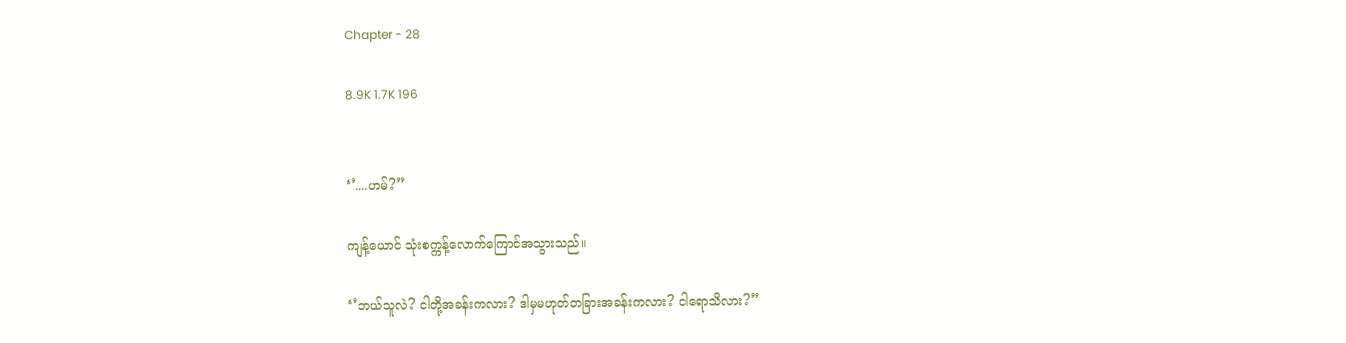Chapter - 28

8.9K 1.7K 196


‘’....ဟမ်?’’

ကျန့်ယောင် သုံးစက္ကန့်လောက်ကြောင်အသွားသည်။

‘’ဘယ်သူလဲ? ငါတို့အခန်းကလား? ဒါမှမဟုတ်တခြားအခန်းကလား? ငါရောသိလား?”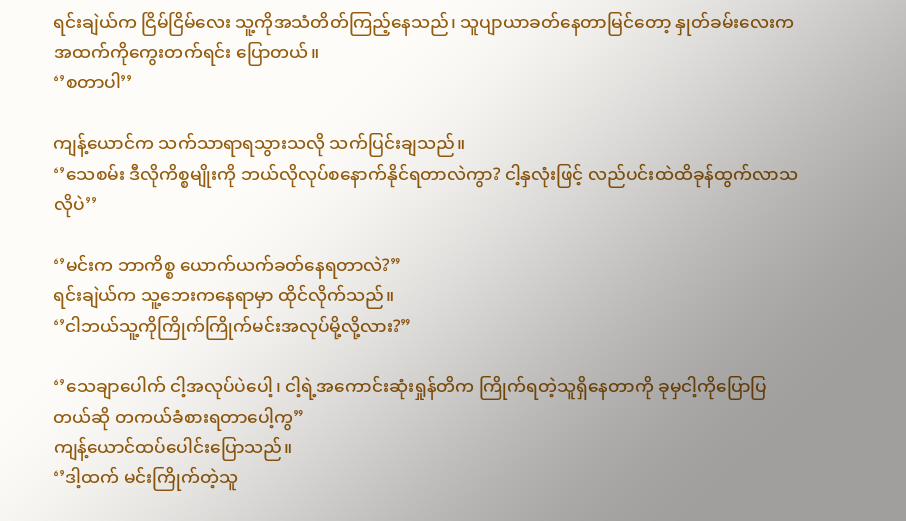ရင်းချဲယ်က ငြိမ်ငြိမ်လေး သူ့ကိုအသံတိတ်ကြည့်နေသည်၊ သူပျာယာခတ်နေတာမြင်တော့ နှုတ်ခမ်းလေးက အထက်ကိုကွေးတက်ရင်း ပြောတယ်။
‘’စတာပါ’’

ကျန့်ယောင်က သက်သာရာရသွားသလို သက်ပြင်းချသည်။
‘’သေစမ်း ဒီလိုကိစ္စမျိုးကို ဘယ်လိုလုပ်စနောက်နိုင်ရတာလဲကွာ? ငါ့နှလုံးဖြင့် လည်ပင်းထဲထိခုန်ထွက်လာသလိုပဲ’’

‘’မင်းက ဘာကိစ္စ ယောက်ယက်ခတ်နေရတာလဲ?”
ရင်းချဲယ်က သူ့ဘေးကနေရာမှာ ထိုင်လိုက်သည်။
‘’ငါဘယ်သူ့ကိုကြိုက်ကြိုက်မင်းအလုပ်မို့လို့လား?”

‘’သေချာပေါက် ငါ့အလုပ်ပဲပေါ့၊ ငါ့ရဲ့အကောင်းဆုံးရှုန်တိက ကြိုက်ရတဲ့သူရှိနေတာကို ခုမှငါ့ကိုပြောပြတယ်ဆို တကယ်ခံစားရတာပေါ့ကွ”
ကျန့်ယောင်ထပ်ပေါင်းပြောသည်။
‘’ဒါ့ထက် မင်းကြိုက်တဲ့သူ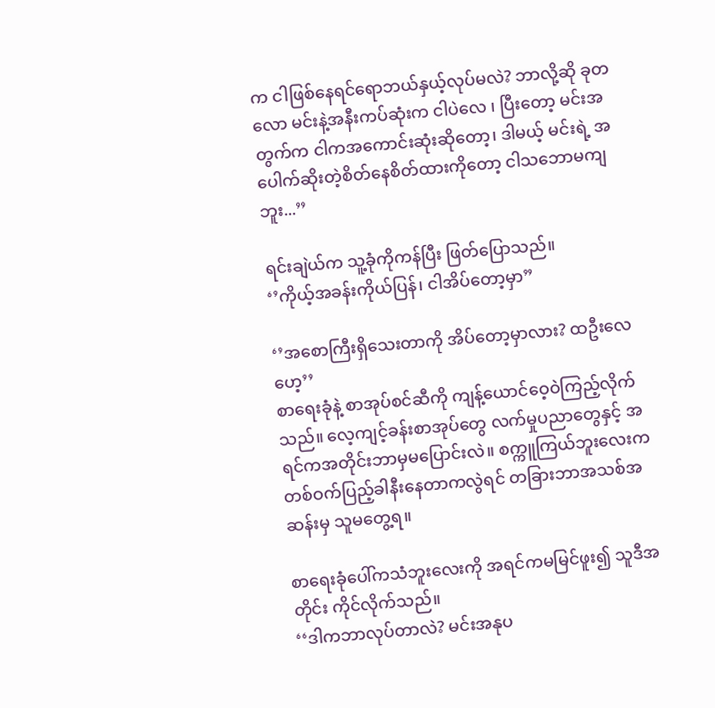က ငါဖြစ်နေရင်ရောဘယ်နှယ့်လုပ်မလဲ? ဘာလို့ဆို ခုတလော မင်းနဲ့အနီးကပ်ဆုံးက ငါပဲလေ ၊ ပြီးတော့ မင်းအတွက်က ငါကအကောင်းဆုံးဆိုတော့၊ ဒါမယ့် မင်းရဲ့ အပေါက်ဆိုးတဲ့စိတ်နေစိတ်ထားကိုတော့ ငါသဘောမကျဘူး...’’

ရင်းချဲယ်က သူ့ခုံကိုကန်ပြီး ဖြတ်ပြောသည်။
‘’ကိုယ့်အခန်းကိုယ်ပြန်၊ ငါအိပ်တော့မှာ”

‘’အစောကြီးရှိသေးတာကို အိပ်တော့မှာလား? ထဦးလေ ဟေ့’’
စာရေးခုံနဲ့ စာအုပ်စင်ဆီကို ကျန့်ယောင်ဝေ့ဝဲကြည့်လိုက်သည်။ လေ့ကျင့်ခန်းစာအုပ်တွေ လက်မှုပညာတွေနှင့် အရင်ကအတိုင်းဘာမှမပြောင်းလဲ။ စက္ကူကြယ်ဘူးလေးက တစ်ဝက်ပြည့်ခါနီးနေတာကလွဲရင် တခြားဘာအသစ်အဆန်းမှ သူမတွေ့ရ။

စာရေးခုံပေါ်ကသံဘူးလေးကို အရင်ကမမြင်ဖူး၍ သူဒီအတိုင်း ကိုင်လိုက်သည်။
‘‘ဒါကဘာလုပ်တာလဲ? မင်းအနုပ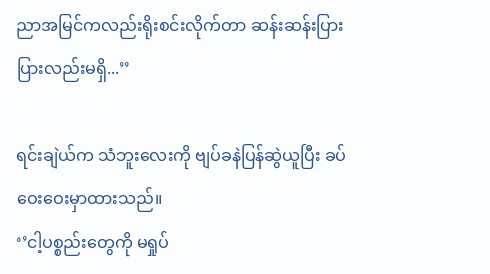ညာအမြင်ကလည်းရိုးစင်းလိုက်တာ ဆန်းဆန်းပြားပြားလည်းမရှိ...’’

ရင်းချဲယ်က သံဘူးလေးကို ဗျပ်ခနဲပြန်ဆွဲယူပြီး ခပ်ဝေးဝေးမှာထားသည်။
‘’ငါ့ပစ္စည်းတွေကို မရှုပ်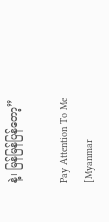နဲ့၊ မြန်မြန်ပြန်တော့”

Pay Attention To Me [Myanmar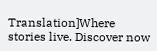Translation]Where stories live. Discover now